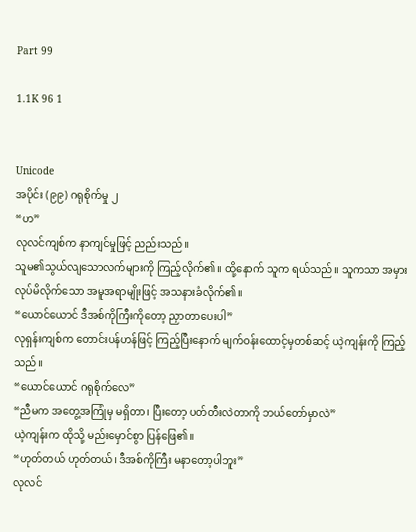Part 99

1.1K 96 1


Unicode
အပိုင်း (၉၉) ဂရုစိုက်မှု ၂
“ဟ”
လုလင်ကျစ်က နာကျင်မှုဖြင့် ညည်းသည်။
သူမ၏သွယ်လျသောလက်များကို ကြည့်လိုက်၏။ ထို့နောက် သူက ရယ်သည်။ သူကသာ အမှားလုပ်မိလိုက်သော အမူအရာမျိုးဖြင့် အသနားခံလိုက်၏။
“ယောင်ယောင် ဒီအစ်ကိုကြီးကိုတော့ ညှာတာပေးပါ”
လုရှန်းကျစ်က တောင်းပန်ဟန်ဖြင့် ကြည့်ပြီးနောက် မျက်ဝန်းထောင့်မှတစ်ဆင့် ယဲ့ကျန်းကို ကြည့်သည်။
“ယောင်ယောင် ဂရုစိုက်လေ”
“ညီမက အတွေ့အကြုံမှ မရှိတာ၊ ပြီးတော့ ပတ်တီးလဲတာကို ဘယ်တော်မှာလဲ”
ယဲ့ကျန်းက ထိုသို့ မည်းမှောင်စွာ ပြန်ဖြေ၏။
“ဟုတ်တယ် ဟုတ်တယ်၊ ဒီအစ်ကိုကြီး မနာတော့ပါဘူး”
လုလင်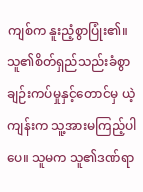ကျစ်က နူးညံ့စွာပြုံး၏။
သူ၏စိတ်ရှည်သည်းခံစွာ ချဉ်းကပ်မှုနှင့်တောင်မှ ယဲ့ကျန်းက သူ့အားမကြည့်ပါပေ။ သူမက သူ၏ဒဏ်ရာ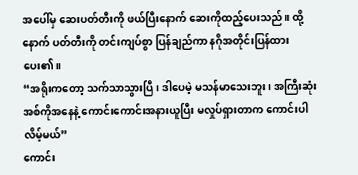အပေါ်မှ ဆေးပတ်တီးကို ဖယ်ပြီးနောက် ဆေးကိုထည့်ပေးသည်။ ထို့နောက် ပတ်တီးကို တင်းကျပ်စွာ ပြန်ချည်ကာ နဂိုအတိုင်းပြန်ထားပေး၏။
“အရိုးကတော့ သက်သာသွားပြီ၊ ဒါပေမဲ့ မသန်မာသေးဘူး၊ အကြီးဆုံးအစ်ကိုအနေနဲ့ ကောင်းကောင်းအနားယူပြီး မလှုပ်ရှားတာက ကောင်းပါလိမ့်မယ်”
ကောင်း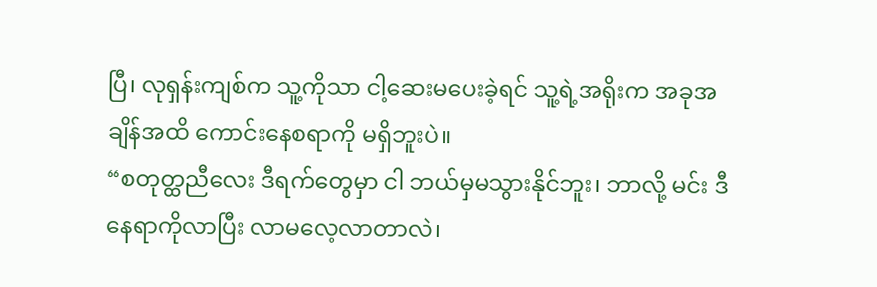ပြီ၊ လုရှန်းကျစ်က သူ့ကိုသာ ငါ့ဆေးမပေးခဲ့ရင် သူ့ရဲ့အရိုးက အခုအချိန်အထိ ကောင်းနေစရာကို မရှိဘူးပဲ။
“စတုတ္ထညီလေး ဒီရက်တွေမှာ ငါ ဘယ်မှမသွားနိုင်ဘူး၊ ဘာလို့ မင်း ဒီနေရာကိုလာပြီး လာမလေ့လာတာလဲ၊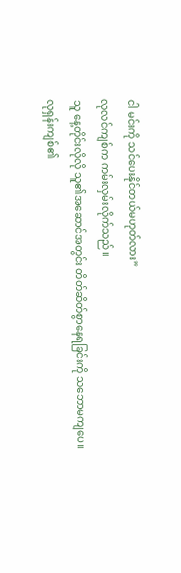ငါ မင်းကို သင်ပေးနိုင်တယ်မဟုတ်လား”
လုလင်ကျစ်က ကမ်းလှမ်းလိုက်သည်။
သူ နေ့တိုင်းလိုလို သူ၏အဆောင်အတွင်း တိတ်ဆိတ်စွာနေရခြင်းကို သဘောမကျပေ။
လုရှန်းကျစ်၏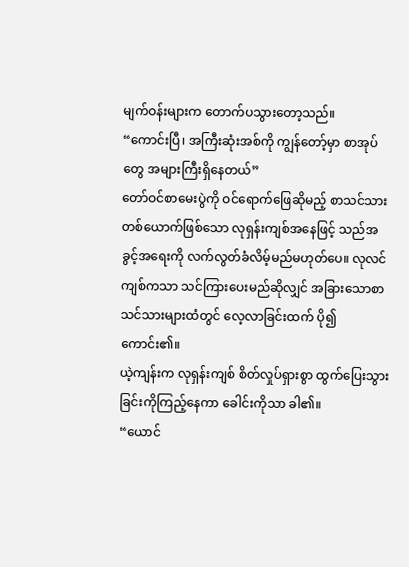မျက်ဝန်းများက တောက်ပသွားတော့သည်။
“ကောင်းပြီ၊ အကြီးဆုံးအစ်ကို ကျွန်တော့်မှာ စာအုပ်တွေ အများကြီးရှိနေတယ်”
တော်ဝင်စာမေးပွဲကို ဝင်ရောက်ဖြေဆိုမည့် စာသင်သားတစ်ယောက်ဖြစ်သော လုရှန်းကျစ်အနေဖြင့် သည်အခွင့်အရေးကို လက်လွတ်ခံလိမ့်မည်မဟုတ်ပေ။ လုလင်ကျစ်ကသာ သင်ကြားပေးမည်ဆိုလျှင် အခြားသောစာသင်သားများထံတွင် လေ့လာခြင်းထက် ပို၍ကောင်း၏။
ယဲ့ကျန်းက လုရှန်းကျစ် စိတ်လှုပ်ရှားစွာ ထွက်ပြေးသွားခြင်းကိုကြည့်နေကာ ခေါင်းကိုသာ ခါ၏။
“ယောင်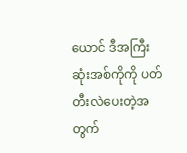ယောင် ဒီအကြီးဆုံးအစ်ကိုကို ပတ်တီးလဲပေးတဲ့အတွက်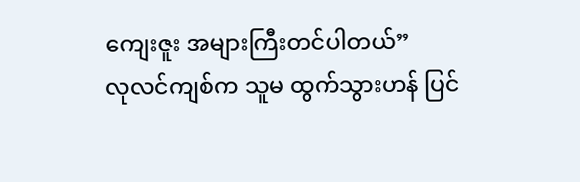ကျေးဇူး အများကြီးတင်ပါတယ်”
လုလင်ကျစ်က သူမ ထွက်သွားဟန် ပြင်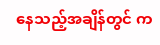နေသည့်အချိန်တွင် က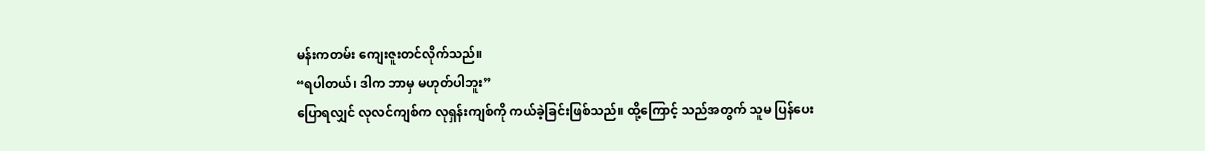မန်းကတမ်း ကျေးဇူးတင်လိုက်သည်။
“ရပါတယ်၊ ဒါက ဘာမှ မဟုတ်ပါဘူး”
ပြောရလျှင် လုလင်ကျစ်က လုရှန်းကျစ်ကို ကယ်ခဲ့ခြင်းဖြစ်သည်။ ထို့ကြောင့် သည်အတွက် သူမ ပြန်ပေး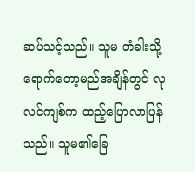ဆပ်သင့်သည်။ သူမ တံခါးသို့ ရောက်တော့မည်အချိန်တွင် လုလင်ကျစ်က ထည့်ပြောလာပြန်သည်။ သူမ၏ခြေ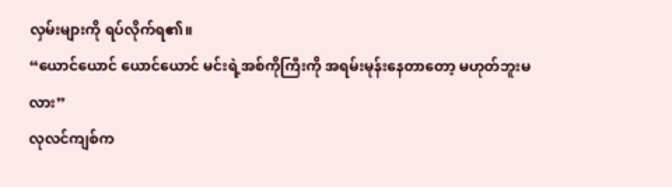လှမ်းများကို ရပ်လိုက်ရ၏။
“ယောင်ယောင် ယောင်ယောင် မင်းရဲ့အစ်ကိုကြီးကို အရမ်းမုန်းနေတာတော့ မဟုတ်ဘူးမလား”
လုလင်ကျစ်က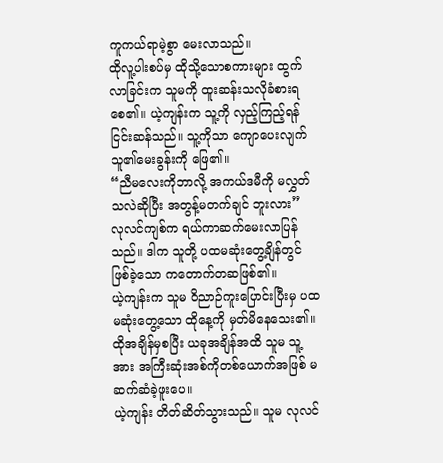ကူကယ်ရာမဲ့စွာ မေးလာသည်။
ထိုလူ့ပါးစပ်မှ ထိုသို့သောစကားများ ထွက်လာခြင်းက သူမကို ထူးဆန်းသလိုခံစားရစေ၏။ ယဲ့ကျန်းက သူ့ကို လှည့်ကြည့်ရန်ငြင်းဆန်သည်။ သူ့ကိုသာ ကျောပေးလျက် သူ၏မေးခွန်းကို ဖြေ၏။
“ညီမလေးကိုဘာလို့ အကယ်ဒမီကို မလွှတ်သလဲဆိုပြီး အတွန့်မတက်ချင် ဘူးလား”
လုလင်ကျစ်က ရယ်ကာဆက်မေးလာပြန်သည်။ ဒါက သူတို့ ပထမဆုံးတွေ့ချိန်တွင် ဖြစ်ခဲ့သော ကတောက်တဆဖြစ်၏။
ယဲ့ကျန်းက သူမ ဝိညာဉ်ကူးပြောင်းပြီးမှ ပထမဆုံးတွေ့သော ထိုနေ့ကို မှတ်မိနေသေး၏။ ထိုအချိန်မှစပြီး ယခုအချိန်အထိ သူမ သူ့အား အကြီးဆုံးအစ်ကိုတစ်ယောက်အဖြစ် မဆက်ဆံခဲ့ဖူးပေ။
ယဲ့ကျန်း တိတ်ဆိတ်သွားသည်။ သူမ လုလင်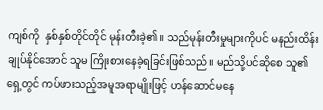ကျစ်ကို  နှစ်နှစ်တိုင်တိုင် မုန်းတီးခဲ့၏။ သည်မုန်းတီးမှုများကိုပင် မနည်းထိန်းချုပ်နိုင်အောင် သူမ ကြိုးစားနေခဲ့ရခြင်းဖြစ်သည်။ မည်သို့ပင်ဆိုစေ သူ၏ရှေ့တွင် ကပ်ဖားသည့်အမူအရာမျိုးဖြင့် ဟန်ဆောင်မနေ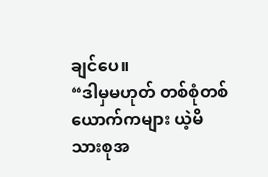ချင်ပေ။
“ဒါမှမဟုတ် တစ်စုံတစ်ယောက်ကများ ယဲ့မိသားစုအ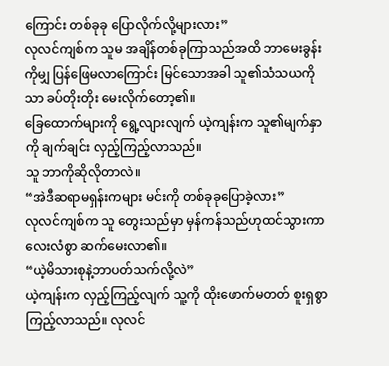ကြောင်း တစ်ခုခု ပြောလိုက်လို့များလား”
လုလင်ကျစ်က သူမ အချိန်တစ်ခုကြာသည်အထိ ဘာမေးခွန်းကိုမျှ ပြန်ဖြေမလာကြောင်း မြင်သောအခါ သူ၏သံသယကိုသာ ခပ်တိုးတိုး မေးလိုက်တော့၏။
ခြေထောက်များကို ရွေ့လျားလျက် ယဲ့ကျန်းက သူ၏မျက်နှာကို ချက်ချင်း လှည့်ကြည့်လာသည်။
သူ ဘာကိုဆိုလိုတာလဲ။
“အဲဒီဆရာမရှန်းကများ မင်းကို တစ်ခုခုပြောခဲ့လား”
လုလင်ကျစ်က သူ တွေးသည်မှာ မှန်ကန်သည်ဟုထင်သွားကာ လေးလံစွာ ဆက်မေးလာ၏။
“ယဲ့မိသားစုနဲ့ဘာပတ်သက်လို့လဲ”
ယဲ့ကျန်းက လှည့်ကြည့်လျက် သူ့ကို ထိုးဖောက်မတတ် စူးရှစွာကြည့်လာသည်။ လုလင်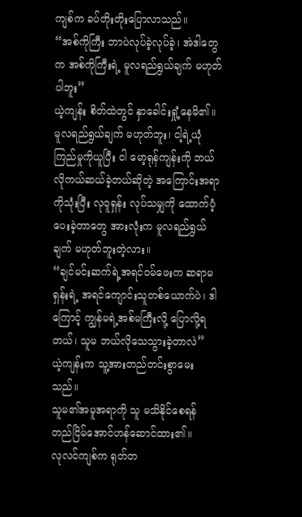ကျစ်က ခပ်တိုးတိုးပြောလာသည်။
“အစ်ကိုကြီး ဘာပဲလုပ်ခဲ့လုပ်ခဲ့၊ အဲဒါတွေက အစ်ကိုကြီးရဲ့ မူလရည်ရွယ်ချက် မဟုတ်ပါဘူး”
ယဲ့ကျန်း စိတ်ထဲတွင် နှာခေါင်းရှုံ့နေမိ၏။
မူလရည်ရွယ်ချက် မဟုတ်ဘူး၊ ငါ့ရဲ့ယုံကြည်မှုကိုယူပြီး ငါ မော့ရုန်ကျန်းကို ဘယ်လိုကယ်ဆယ်ခဲ့တယ်ဆိုတဲ့ အကြောင်းအရာကိုသုံးပြီး လုဝူရှန်း လုပ်သမျှကို ထောက်ပံ့ပေးခဲ့တာတွေ အားလုံးက မူလရည်ရွယ်ချက် မဟုတ်ဘူးတဲ့လား။
“ချင်မင်းဆက်ရဲ့အရင်ဝမ်ဖေးက ဆရာမရှန်းရဲ့ အရင်ကျောင်းသူတစ်ယောက်ပဲ၊ ဒါကြောင့် ကျွန်မရဲ့အစ်မကြီးလို့ ပြောလို့ရတယ်၊ သူမ ဘယ်လိုသေသွားခဲ့တာလဲ”
ယဲ့ကျန်းက သူ့အားတည်တင်းစွာမေးသည်။
သူမ၏အမူအရာကို သူ မသိနိုင်စေရန် တည်ငြိမ်အောင်ဟန်ဆောင်ထား၏။
လုလင်ကျစ်က ရုတ်တ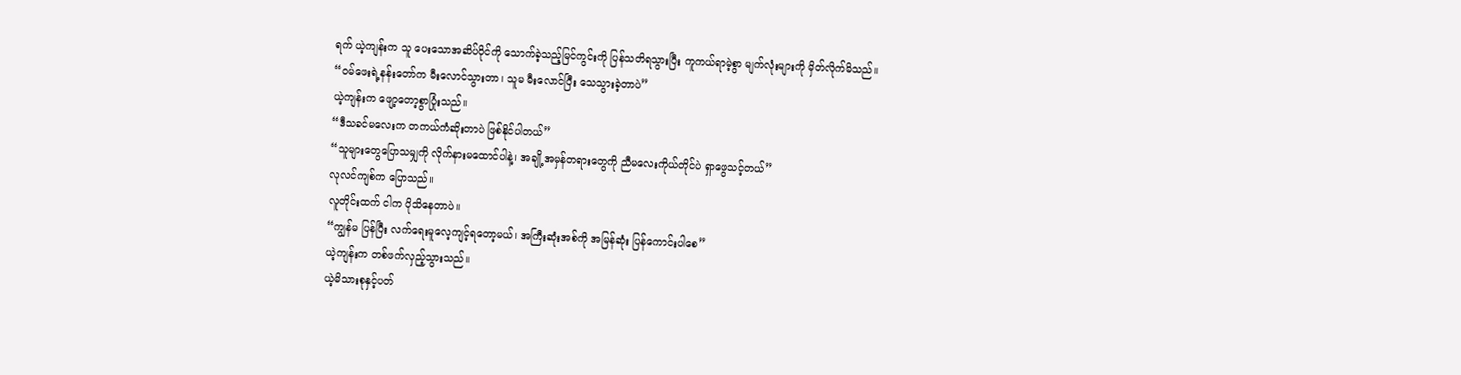ရက် ယဲ့ကျန်းက သူ ပေးသောအဆိပ်ဝိုင်ကို သောက်ခဲ့သည့်မြင်ကွင်းကို ပြန်သတိရသွားပြီး ကူကယ်ရာမဲ့စွာ မျက်လုံးများကို မှိတ်လိုက်မိသည်။
“ဝမ်ဖေးရဲ့နန်းတော်က မီးလောင်သွားတာ၊ သူမ မီးလောင်ပြီး သေသွားခဲ့တာပဲ”
ယဲ့ကျန်းက ဖျော့တော့စွာပြုံးသည်။
“ဒီသခင်မလေးက တကယ်ကံဆိုးတာပဲ ဖြစ်နိုင်ပါတယ်”
“သူများတွေပြောသမျှကို လိုက်နားမထောင်ပါနဲ့၊ အချို့အမှန်တရားတွေကို ညီမလေးကိုယ်တိုင်ပဲ ရှာဖွေသင့်တယ်”
လုလင်ကျစ်က ပြောသည်။
လူတိုင်းထက် ငါက ပိုသိနေတာပဲ။
“ကျွန်မ ပြန်ပြီး လက်ရေးမူလေ့ကျင့်ရတော့မယ်၊ အကြီးဆုံးအစ်ကို အမြန်ဆုံး ပြန်ကောင်းပါစေ”
ယဲ့ကျန်းက တစ်ဖက်လှည့်သွားသည်။
ယဲ့မိသားစုနှင့်ပတ်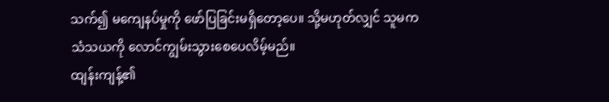သက်၍ မကျေနပ်မှုကို ဖော်ပြခြင်းမရှိတော့ပေ။ သို့မဟုတ်လျှင် သူမက သံသယကို လောင်ကျွမ်းသွားစေပေလိမ့်မည်။
ထျန်းကျန့်၏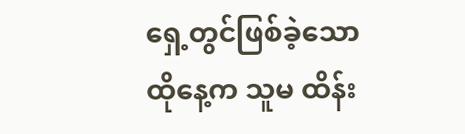ရှေ့တွင်ဖြစ်ခဲ့သော ထိုနေ့က သူမ ထိန်း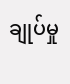ချုပ်မှု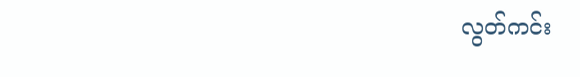လွတ်ကင်း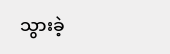သွားခဲ့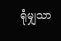ရုံမျှသာ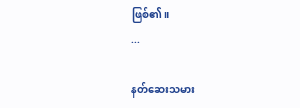ဖြစ်၏။
...

နတ်ဆေးသမား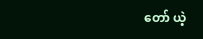တော် ယဲ့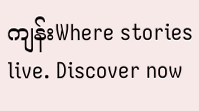ကျန်းWhere stories live. Discover now